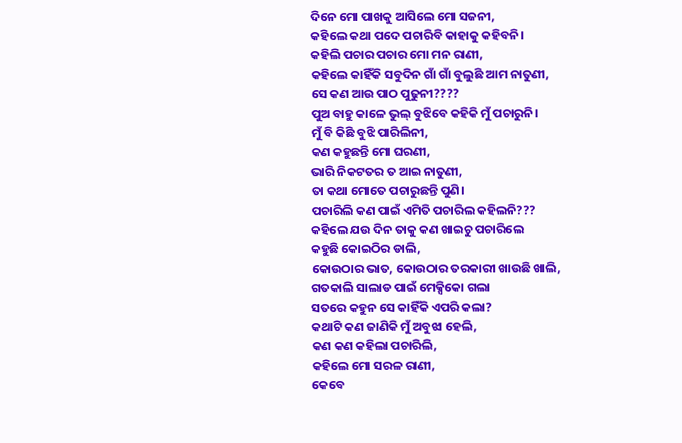ଦିନେ ମୋ ପାଖକୁ ଆସିଲେ ମୋ ସଜନୀ,
କହିଲେ କଥା ପଦେ ପଚାରିବି କାହାକୁ କହିବନି।
କହିଲି ପଚାର ପଚାର ମୋ ମନ ରାଣୀ,
କହିଲେ କାହିଁକି ସବୁଦିନ ଗାଁ ଗାଁ ବୁଲୁଛି ଆମ ନାତୁଣୀ,
ସେ କଣ ଆଉ ପାଠ ପୁଢୁନୀ????
ପୁଅ ବାହୁ କାଳେ ଭୁଲ୍ ବୁଝିବେ କହିକି ମୁଁ ପଚାରୁନି।
ମୁଁ ବି କିଛି ବୁଝି ପାରିଲିନୀ,
କଣ କହୁଛନ୍ତି ମୋ ଘରଣୀ,
ଭାରି ନିକଟତର ତ ଆଇ ନାତୁଣୀ,
ତା କଥା ମୋତେ ପଚାରୁଛନ୍ତି ପୁଣି।
ପଚାରିଲି କଣ ପାଇଁ ଏମିତି ପଚାରିଲ କହିଲନି???
କହିଲେ ଯଉ ଦିନ ତାକୁ କଣ ଖାଇଚୁ ପଚାରିଲେ
କହୁଛି କୋଇଠିର ଡାଲି,
କୋଉଠାର ଭାତ, କୋଉଠାର ତରକାରୀ ଖାଉଛି ଖାଲି,
ଗତକାଲି ସାଲାଡ ପାଇଁ ମେକ୍ସିକୋ ଗଲା
ସତରେ କହୁନ ସେ କାହିଁକି ଏପରି କଲା?
କଥାଟି କଣ ଜାଣିକି ମୁଁ ଅବୁଝା ହେଲି,
କଣ କଣ କହିଲା ପଚାରିଲି,
କହିଲେ ମୋ ସରଳ ରାଣୀ,
କେବେ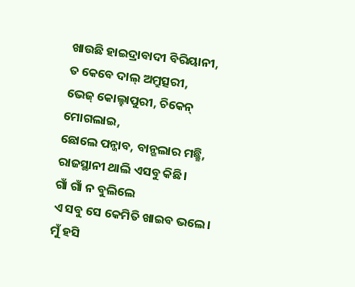ଖାଉଛି ହାଇଦ୍ରାବାଦୀ ବିରିୟାନୀ,
ତ କେବେ ଦାଲ୍ ଅମ୍ରୁତ୍ସରୀ,
ଭେଜ୍ କୋଲ୍ହାପୁରୀ, ଚିକେନ୍ ମୋଗଲାଇ,
ଛୋଲେ ପନ୍ଜାବ, ବାନ୍ଗଲାର ମଛ୍ଛି,
ରାଜସ୍ଥାନୀ ଥାଲି ଏସବୁ କିଛି।
ଗାଁ ଗାଁ ନ ବୁଲିଲେ
ଏ ସବୁ ସେ କେମିତି ଖାଇବ ଭଲେ।
ମୁଁ ହସି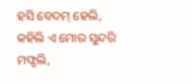ହସି ବେଦମ୍ ହେଲି,
କହିଲି ଏ ମୋର ସୁନ୍ଦରି ମଫ୍ସଲି,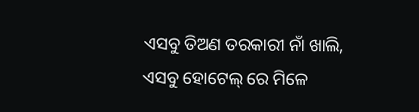ଏସବୁ ତିଅଣ ତରକାରୀ ନାଁ ଖାଲି,
ଏସବୁ ହୋଟେଲ୍ ରେ ମିଳେ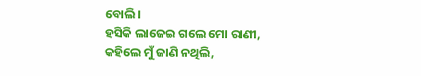ବୋଲି।
ହସିକି ଲାଜେଇ ଗଲେ ମୋ ରାଣୀ,
କହିଲେ ମୁଁ ଜାଣି ନଥିଲି,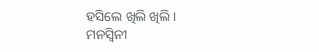ହସିଲେ ଖିଲି ଖିଲି।
ମନସ୍ବିନୀ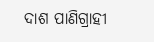ଦାଶ ପାଣିଗ୍ରାହୀ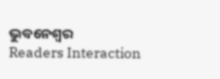ଭୁବନେଶ୍ବର
Readers Interaction